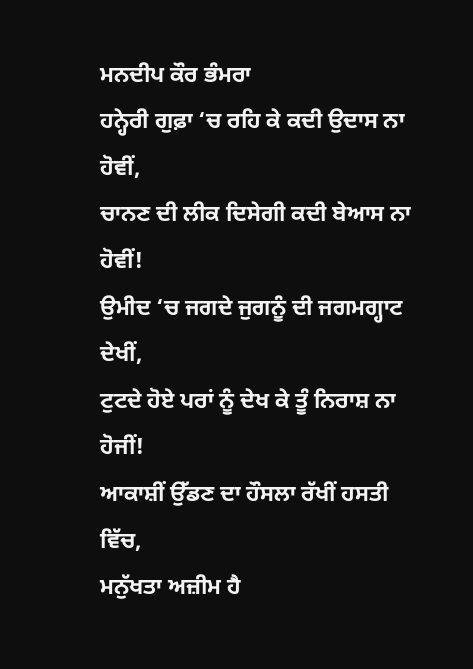ਮਨਦੀਪ ਕੌਰ ਭੰਮਰਾ
ਹਨ੍ਹੇਰੀ ਗੁਫ਼ਾ ‘ਚ ਰਹਿ ਕੇ ਕਦੀ ਉਦਾਸ ਨਾ ਹੋਵੀਂ,
ਚਾਨਣ ਦੀ ਲੀਕ ਦਿਸੇਗੀ ਕਦੀ ਬੇਆਸ ਨਾ ਹੋਵੀਂ!
ਉਮੀਦ ‘ਚ ਜਗਦੇ ਜੁਗਨੂੰ ਦੀ ਜਗਮਗ੍ਹਾਟ ਦੇਖੀਂ,
ਟੁਟਦੇ ਹੋਏ ਪਰਾਂ ਨੂੰ ਦੇਖ ਕੇ ਤੂੰ ਨਿਰਾਸ਼ ਨਾ ਹੋਜੀਂ!
ਆਕਾਸ਼ੀਂ ਉੱਡਣ ਦਾ ਹੌਸਲਾ ਰੱਖੀਂ ਹਸਤੀ ਵਿੱਚ,
ਮਨੁੱਖਤਾ ਅਜ਼ੀਮ ਹੈ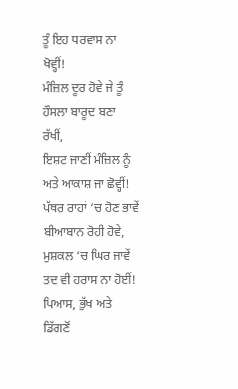ਤੂੰ ਇਹ ਧਰਵਾਸ ਨਾ ਖੋਵ੍ਹੀਂ!
ਮੰਜ਼ਿਲ ਦੂਰ ਹੋਵੇ ਜੇ ਤੂੰ ਹੌਸਲਾ ਬਾਰੂਦ ਬਣਾ ਰੱਖੀਂ,
ਇਸ਼ਟ ਜਾਣੀਂ ਮੰਜ਼ਿਲ ਨੂੰ ਅਤੇ ਆਕਾਸ਼ ਜਾ ਛੋਵ੍ਹੀਂ!
ਪੱਥਰ ਰਾਹਾਂ ‘ਚ ਹੋਣ ਭਾਵੇਂ ਬੀਆਬਾਨ ਰੋਹੀ ਹੋਵੇ,
ਮੁਸ਼ਕਲ ‘ਚ ਘਿਰ ਜਾਵੇਂ ਤਦ ਵੀ ਹਰਾਸ ਨਾ ਹੋਈਂ!
ਪਿਆਸ, ਭੁੱਖ ਅਤੇ ਡਿੱਗਣੋਂ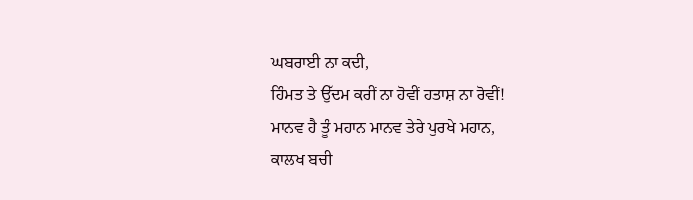ਘਬਰਾਈ ਨਾ ਕਦੀ,
ਹਿੰਮਤ ਤੇ ਉੱਦਮ ਕਰੀਂ ਨਾ ਹੋਵੀਂ ਹਤਾਸ਼ ਨਾ ਰੋਵੀਂ!
ਮਾਨਵ ਹੈ ਤੂੰ ਮਹਾਨ ਮਾਨਵ ਤੇਰੇ ਪੁਰਖੇ ਮਹਾਨ,
ਕਾਲਖ ਬਚੀ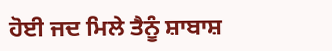ਹੋਈ ਜਦ ਮਿਲੇ ਤੈਨੂੰ ਸ਼ਾਬਾਸ਼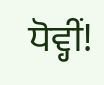ਧੋਵ੍ਹੀਂ!